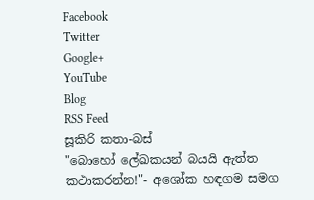Facebook
Twitter
Google+
YouTube
Blog
RSS Feed
සූකිරි කතා-බස්
"බොහෝ ලේඛකයන් බයයි ඇත්ත කථාකරන්න!"- අශෝක හඳගම සමග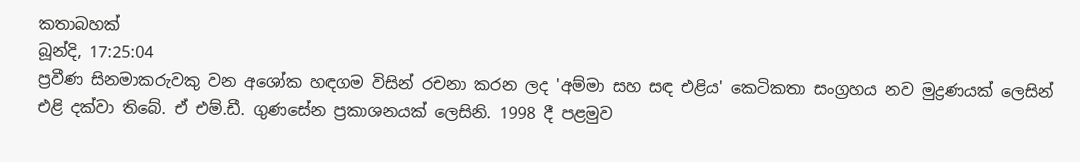කතාබහක්
බූන්දි, 17:25:04
ප්‍රවීණ සිනමාකරුවකු වන අශෝක හඳගම විසින් රචනා කරන ලද 'අම්මා සහ සඳ එළිය' කෙටිකතා සංග්‍රහය නව මුද්‍රණයක් ලෙසින් එළි දක්වා තිබේ. ඒ එම්.ඩී. ගුණසේන ප්‍රකාශනයක් ලෙසිනි. 1998 දී පළමුව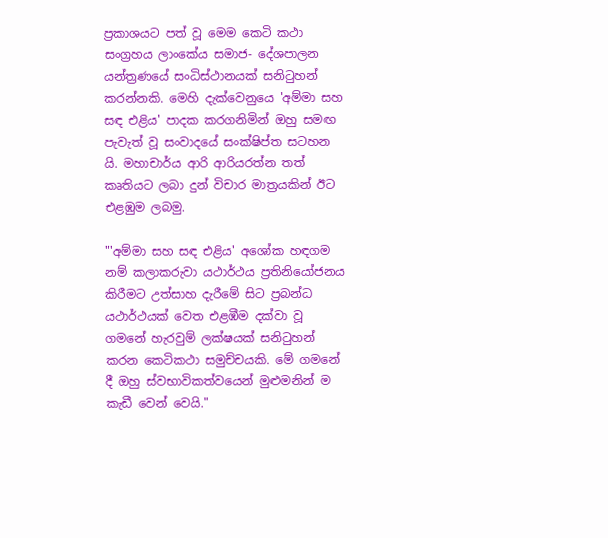ප්‍රකාශයට පත් වූ මෙම කෙටි කථා සංග්‍රහය ලාංකේය සමාජ- දේශපාලන යන්ත්‍රණයේ සංධිස්ථානයක් සනිටුහන් කරන්නකි. මෙහි දැක්වෙනුයෙ 'අම්මා සහ සඳ එළිය' පාදක කරගනිමින් ඔහු සමඟ පැවැත් වූ සංවාදයේ සංක්ෂිප්ත සටහන යි. මහාචාර්ය ආරි ආරියරත්න තත් කෘතියට ලබා දුන් විචාර මාත්‍රයකින් ඊට එළඹුම ලබමු.

"'අම්මා සහ සඳ එළිය' අශෝක හඳගම නම් කලාකරුවා යථාර්ථය ප්‍රතිනියෝජනය කිරීමට උත්සාහ දැරීමේ සිට ප්‍රබන්ධ යථාර්ථයක් වෙත එළඹීම දක්වා වූ ගමනේ හැරවුම් ලක්ෂයක් සනිටුහන් කරන කෙටිකථා සමුච්චයකි. මේ ගමනේ දී ඔහු ස්වභාවිකත්වයෙන් මුළුමනින් ම කැඩී වෙන් වෙයි."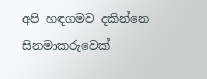අපි හඳගමව දකින්නෙ සිනමාකරුවෙක්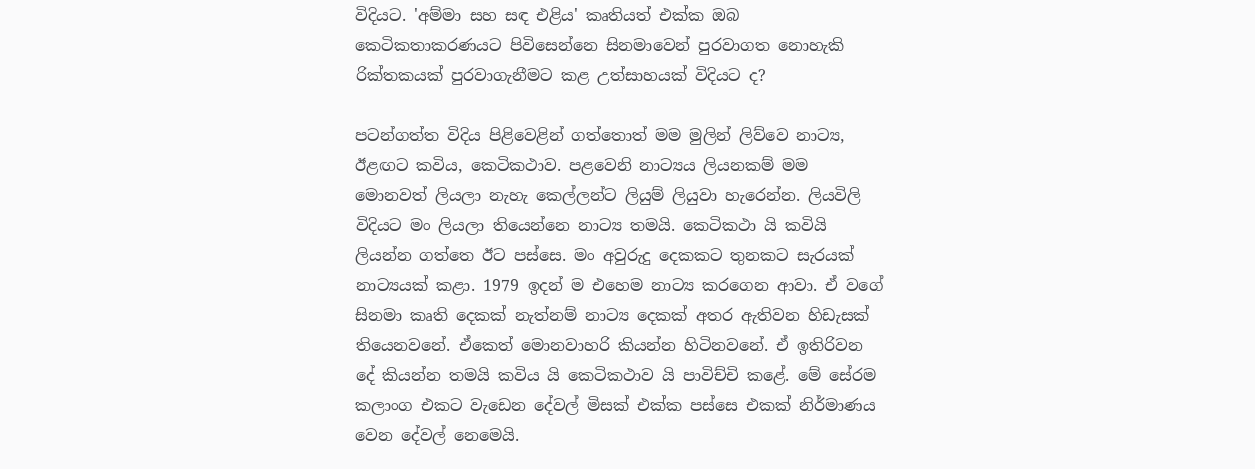විදියට. 'අම්මා සහ සඳ එළිය' කෘතියත් එක්ක ඔබ කෙටිකතාකරණයට පිවිසෙන්නෙ සිනමාවෙන් පුරවාගත නොහැකි රික්තකයක් පුරවාගැනීමට කළ උත්සාහයක් විදියට ද?

පටන්ගත්ත විදිය පිළිවෙළින් ගත්තොත් මම මුලින් ලිව්වෙ නාට්‍ය, ඊළඟට කවිය, කෙටිකථාව. පළවෙනි නාට්‍යය ලියනකම් මම මොනවත් ලියලා නැහැ කෙල්ලන්ට ලියුම් ලියුවා හැරෙන්න. ලියවිලි විදියට මං ලියලා තියෙන්නෙ නාට්‍ය තමයි. කෙටිකථා යි කවියි ලියන්න ගත්තෙ ඊට පස්සෙ. මං අවුරුදු දෙකකට තුනකට සැරයක් නාට්‍යයක් කළා. 1979 ඉදන් ම එහෙම නාට්‍ය කරගෙන ආවා. ඒ වගේ සිනමා කෘති දෙකක් නැත්නම් නාට්‍ය දෙකක් අතර ඇතිවන හිඩැසක් තියෙනවනේ. ඒකෙත් මොනවාහරි කියන්න හිටිනවනේ. ඒ ඉතිරිවන දේ කියන්න තමයි කවිය යි කෙටිකථාව යි පාවිච්චි කළේ. මේ සේරම කලාංග එකට වැඩෙන දේවල් මිසක් එක්ක පස්සෙ එකක් නිර්මාණය වෙන දේවල් නෙමෙයි.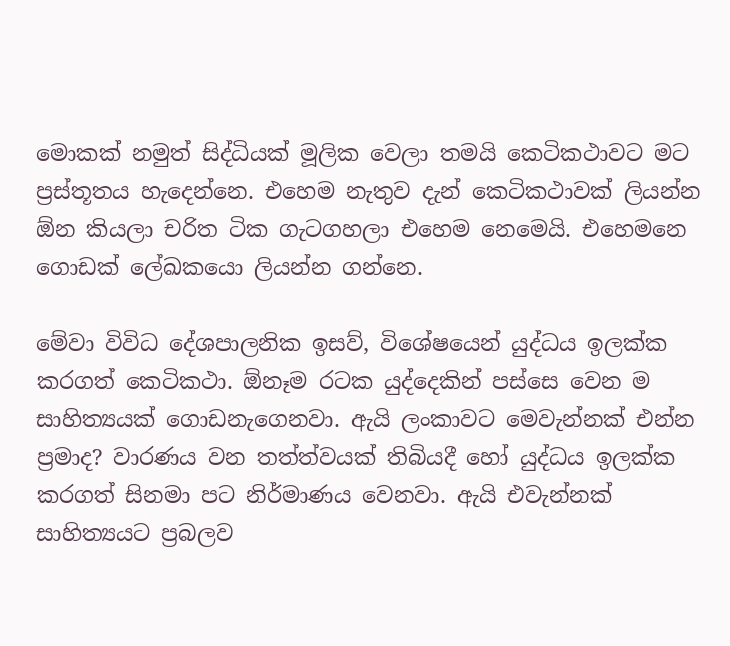මොකක් නමුත් සිද්ධියක් මූලික වෙලා තමයි කෙටිකථාවට මට ප්‍රස්තූතය හැදෙන්නෙ. එහෙම නැතුව දැන් කෙටිකථාවක් ලියන්න ඕන කියලා චරිත ටික ගැටගහලා එහෙම නෙමෙයි. එහෙමනෙ ගොඩක් ලේඛකයො ලියන්න ගන්නෙ.

මේවා විවිධ දේශපාලනික ඉසව්, විශේෂයෙන් යුද්ධය ඉලක්ක කරගත් කෙටිකථා. ඕනෑම රටක යුද්දෙකින් පස්සෙ වෙන ම සාහිත්‍යයක් ගොඩනැගෙනවා. ඇයි ලංකාවට මෙවැන්නක් එන්න ප්‍රමාද? වාරණය වන තත්ත්වයක් තිබියදී හෝ යුද්ධය ඉලක්ක කරගත් සිනමා පට නිර්මාණය වෙනවා. ඇයි එවැන්නක් සාහිත්‍යයට ප්‍රබලව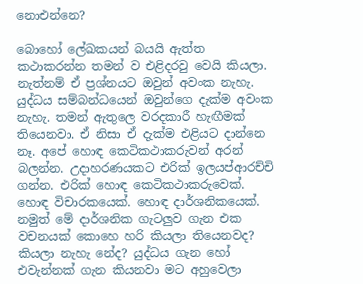නොඑන්නෙ?

බොහෝ ලේඛකයන් බයයි ඇත්ත කථාකරන්න තමන් ව එළිදරවු වෙයි කියලා. නැත්නම් ඒ ප්‍රශ්නයට ඔවුන් අවංක නැහැ. යුද්ධය සම්බන්ධයෙන් ඔවුන්ගෙ දැක්ම අවංක නැහැ. තමන් ඇතුලෙ වරදකාරී හැඟීමක් තියෙනවා. ඒ නිසා ඒ දැක්ම එළියට දාන්නෙ නෑ. අපේ හොඳ කෙටිකථාකරුවන් අරන් බලන්න. උදාහරණයකට එරික් ඉලයප්ආරච්චි ගන්න. එරික් හොඳ කෙටිකථාකරුවෙක්. හොඳ විචාරකයෙක්. හොඳ දාර්ශනිකයෙක්. නමුත් මේ දාර්ශනික ගැටලුව ගැන එක වචනයක් කොහෙ හරි කියලා තියෙනවද? කියලා නැහැ නේද? යුද්ධය ගැන හෝ එවැන්නක් ගැන කියනවා මට අහුවෙලා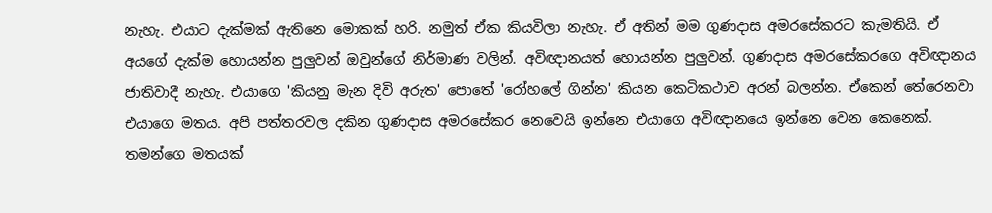නැහැ. එයාට දැක්මක් ඇතිනෙ මොකක් හරි. නමුත් ඒක කියවිලා නැහැ. ඒ අතින් මම ගුණදාස අමරසේකරට කැමතියි. ඒ අයගේ දැක්ම හොයන්න පුලුවන් ඔවුන්ගේ නිර්මාණ වලින්. අවිඥානයත් හොයන්න පුලුවන්. ගුණදාස අමරසේකරගෙ අවිඥානය ජාතිවාදී නැහැ. එයාගෙ 'කියනු මැන දිවි අරුත' පොතේ 'රෝහලේ ගින්න' කියන කෙටිකථාව අරන් බලන්න. ඒකෙන් තේරෙනවා එයාගෙ මතය. අපි පත්තරවල දකින ගුණදාස අමරසේකර නෙවෙයි ඉන්නෙ එයාගෙ අවිඥානයෙ ඉන්නෙ වෙන කෙනෙක්. තමන්ගෙ මතයක්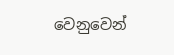වෙනුවෙන්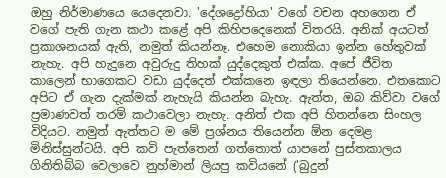ඔහු නිර්මාණයෙ යෙදෙනවා. 'දේශද්‍රෝහියා' වගේ වචන අහගෙන ඒ වගේ පැති ගැන කථා කළේ අපි කිහිපදෙනෙක් විතරයි. අනික් අයටත් ප්‍රකාශනයක් ඇති, නමුත් කියන්නෑ. එහෙම නොකියා ඉන්න හේතුවක් නැහැ. අපි හැදුනෙ අවුරුදු තිහක් යුද්දෙකුත් එක්ක. අපේ ජීවිත කාලෙන් භාගෙකට වඩා යුද්දෙත් එක්කනෙ ඉඳලා තියෙන්නෙ. එතකොට අපිට ඒ ගැන දැක්මක් නැහැයි කියන්න බැහැ. ඇත්ත, ඔබ කිව්වා වගේ ප්‍රමාණවත් තරම් කථාවෙලා නැහැ. අනිත් එක අපි හිතන්නෙ සිංහල විදියට. නමුත් ඇත්තට ම මේ ප්‍රශ්නය තියෙන්න ඕන දෙමළ මිනිස්සුන්ටයි. අපි කවි පැත්තෙන් ගත්තොත් යාපනේ පුස්තකාලය ගිනිතිබ්බ වෙලාවෙ නුහ්මාන් ලියපු කවියනේ ('බුදුන්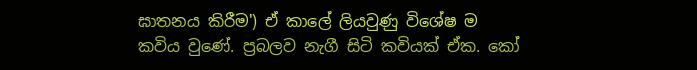ඝාතනය කිරීම') ඒ කාලේ ලියවුණු විශේෂ ම කවිය වුණේ. ප්‍රබලව නැගී සිටි කවියක් ඒක. කෝ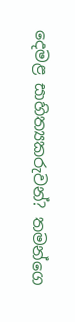දෙමළ සාහිත්‍යකරුවන්? තමන්ගෙ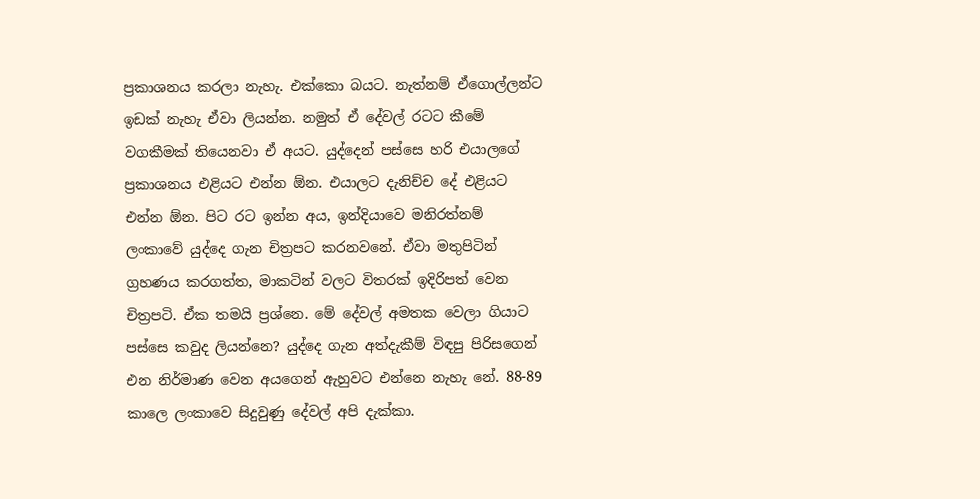ප්‍රකාශනය කරලා නැහැ. එක්කො බයට. නැත්නම් ඒගොල්ලන්ට ඉඩක් නැහැ ඒවා ලියන්න. නමුත් ඒ දේවල් රටට කීමේ වගකීමක් තියෙනවා ඒ අයට. යුද්දෙන් පස්සෙ හරි එයාලගේ ප්‍රකාශනය එළියට එන්න ඕන. එයාලට දැනිච්ච දේ එළියට එන්න ඕන. පිට රට ඉන්න අය, ඉන්දියාවෙ මනිරත්නම් ලංකාවේ යුද්දෙ ගැන චිත්‍රපට කරනවනේ. ඒවා මතුපිටින් ග්‍රහණය කරගත්ත, මාකටින් වලට විතරක් ඉදිරිපත් වෙන චිත්‍රපටි. ඒක තමයි ප්‍රශ්නෙ. මේ දේවල් අමතක වෙලා ගියාට පස්සෙ කවුද ලියන්නෙ? යුද්දෙ ගැන අත්දැකීම් විඳපු පිරිසගෙන් එන නිර්මාණ වෙන අයගෙන් ඇහුවට එන්නෙ නැහැ නේ. 88-89 කාලෙ ලංකාවෙ සිදුවුණු දේවල් අපි දැක්කා.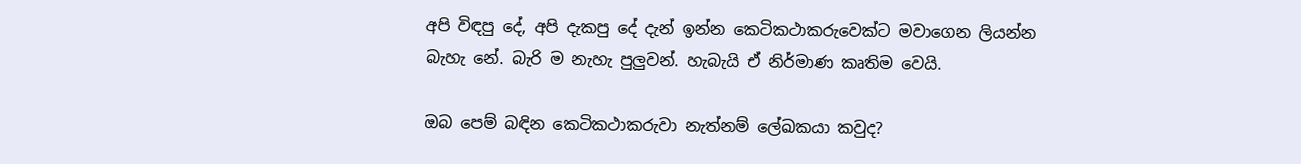අපි විඳපු දේ, අපි දැකපු දේ දැන් ඉන්න කෙටිකථාකරුවෙක්ට මවාගෙන ලියන්න බැහැ නේ. බැරි ම නැහැ පුලුවන්. හැබැයි ඒ නිර්මාණ කෘතිම වෙයි.

ඔබ පෙම් බඳින කෙටිකථාකරුවා නැත්නම් ලේඛකයා කවුද?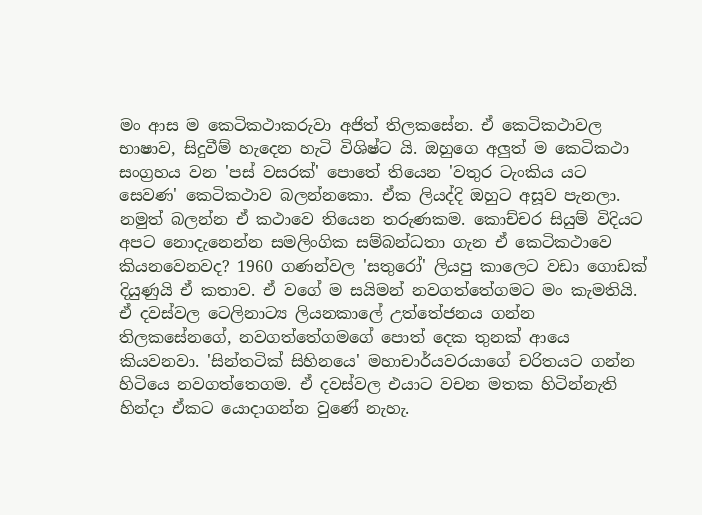මං ආස ම කෙටිකථාකරුවා අජිත් තිලකසේන. ඒ කෙටිකථාවල භාෂාව, සිදුවීම් හැදෙන හැටි විශිෂ්ට යි. ඔහුගෙ අලුත් ම කෙටිකථා සංග්‍රහය වන 'පස් වසරක්' පොතේ තියෙන 'වතුර ටැංකිය යට සෙවණ' කෙටිකථාව බලන්නකො. ඒක ලියද්දි ඔහුට අසූව පැනලා. නමුත් බලන්න ඒ කථාවෙ තියෙන තරුණකම. කොච්චර සියුම් විදියට අපට නොදැනෙන්න සමලිංගික සම්බන්ධතා ගැන ඒ කෙටිකථාවෙ කියනවෙනවද? 1960 ගණන්වල 'සතුරෝ' ලියපු කාලෙට වඩා ගොඩක් දියුණුයි ඒ කතාව. ඒ වගේ ම සයිමන් නවගත්තේගමට මං කැමතියි. ඒ දවස්වල ටෙලිනාට්‍ය ලියනකාලේ උත්තේජනය ගන්න තිලකසේනගේ, නවගත්තේගමගේ පොත් දෙක තුනක් ආයෙ කියවනවා. 'සින්තටික් සිහිනයෙ' මහාචාර්යවරයාගේ චරිතයට ගන්න හිටියෙ නවගත්තෙගම. ඒ දවස්වල එයාට වචන මතක හිටින්නැති හින්දා ඒකට යොදාගන්න වුණේ නැහැ.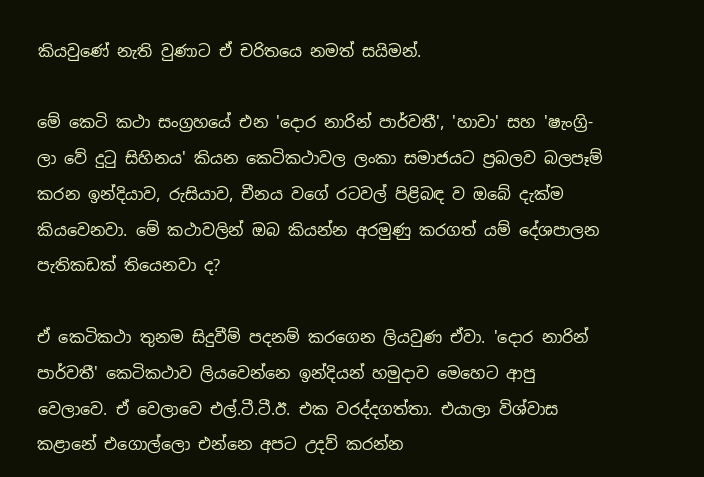කියවුණේ නැති වුණාට ඒ චරිතයෙ නමත් සයිමන්.

මේ කෙටි කථා සංග්‍රහයේ එන 'දොර නාරින් පාර්වතී', 'හාවා' සහ 'ෂැංග්‍රි-ලා වේ දුටු සිහිනය' කියන කෙටිකථාවල ලංකා සමාජයට ප්‍රබලව බලපෑම් කරන ඉන්දියාව, රුසියාව, චීනය වගේ රටවල් පිළිබඳ ව ඔබේ දැක්ම කියවෙනවා. මේ කථාවලින් ඔබ කියන්න අරමුණු කරගත් යම් දේශපාලන පැතිකඩක් තියෙනවා ද?

ඒ කෙටිකථා තුනම සිදුවීම් පදනම් කරගෙන ලියවුණ ඒවා. 'දොර නාරින් පාර්වතී' කෙටිකථාව ලියවෙන්නෙ ඉන්දියන් හමුදාව මෙහෙට ආපු වෙලාවෙ. ඒ වෙලාවෙ එල්.ටී.ටී.ඊ. එක වරද්දගත්තා. එයාලා විශ්වාස කළානේ එගොල්ලො එන්නෙ අපට උදව් කරන්න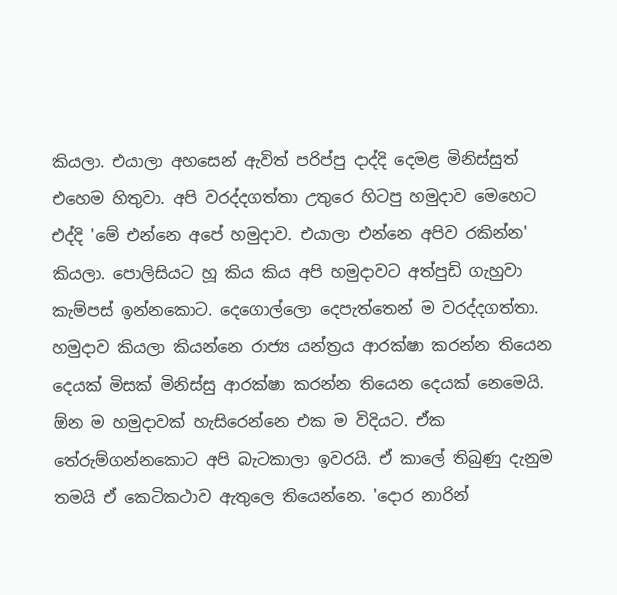කියලා. එයාලා අහසෙන් ඇවිත් පරිප්පු දාද්දි දෙමළ මිනිස්සුත් එහෙම හිතුවා. අපි වරද්දගත්තා උතුරෙ හිටපු හමුදාව මෙහෙට එද්දි 'මේ එන්නෙ අපේ හමුදාව. එයාලා එන්නෙ අපිව රකින්න' කියලා. පොලිසියට හූ කිය කිය අපි හමුදාවට අත්පුඩි ගැහුවා කැම්පස් ඉන්නකොට. දෙගොල්ලො දෙපැත්තෙන් ම වරද්දගත්තා. හමුදාව කියලා කියන්නෙ රාජ්‍ය යන්ත්‍රය ආරක්ෂා කරන්න තියෙන දෙයක් මිසක් මිනිස්සු ආරක්ෂා කරන්න තියෙන දෙයක් නෙමෙයි. ඕන ම හමුදාවක් හැසිරෙන්නෙ එක ම විදියට. ඒක තේරුම්ගන්නකොට අපි බැටකාලා ඉවරයි. ඒ කාලේ තිබුණු දැනුම තමයි ඒ කෙටිකථාව ඇතුලෙ තියෙන්නෙ. 'දොර නාරින්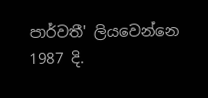පාර්වතී' ලියවෙන්නෙ 1987 දි.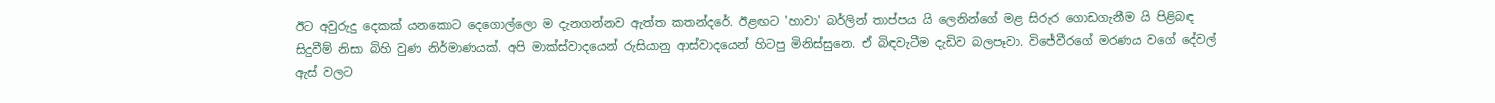ඊට අවුරුදු දෙකක් යනකොට දෙගොල්ලො ම දැනගන්නව ඇත්ත කතන්දරේ. ඊළඟට 'හාවා' බර්ලින් තාප්පය යි ලෙනින්ගේ මළ සිරුර ගොඩගැනීම යි පිළිබඳ සිදුවීම් නිසා බිහි වුණ නිර්මාණයක්. අපි මාක්ස්වාදයෙන් රුසියානු ආස්වාදයෙන් හිටපු මිනිස්සුනෙ. ඒ බිඳවැටීම දැඩිව බලපෑවා. විජේවීරගේ මරණය වගේ දේවල් ඇස් වලට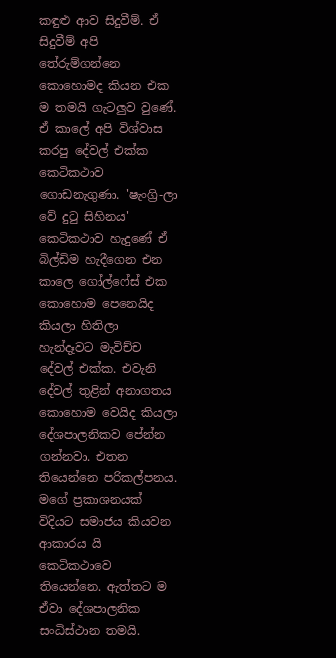කඳුළු ආව සිදුවීම්. ඒ සිදුවීම් අපි තේරුම්ගන්නෙ කොහොමද කියන එක ම තමයි ගැටලුව වුණේ. ඒ කාලේ අපි විශ්වාස කරපු දේවල් එක්ක කෙටිකථාව ගොඩනැගුණා. 'ෂැංග්‍රි-ලා වේ දුටු සිහිනය' කෙටිකථාව හැදුණේ ඒ බිල්ඩිම හැදීගෙන එන කාලෙ ගෝල්ෆේස් එක කොහොම පෙනෙයිද කියලා හිතිලා හැන්දෑවට මැවිච්ච දේවල් එක්ක. එවැනි දේවල් තුළින් අනාගතය කොහොම වෙයිද කියලා දේශපාලනිකව පේන්න ගන්නවා. එතන තියෙන්නෙ පරිකල්පනය. මගේ ප්‍රකාශනයක් විදියට සමාජය කියවන ආකාරය යි කෙටිකථාවෙ තියෙන්නෙ. ඇත්තට ම ඒවා දේශපාලනික සංධිස්ථාන තමයි.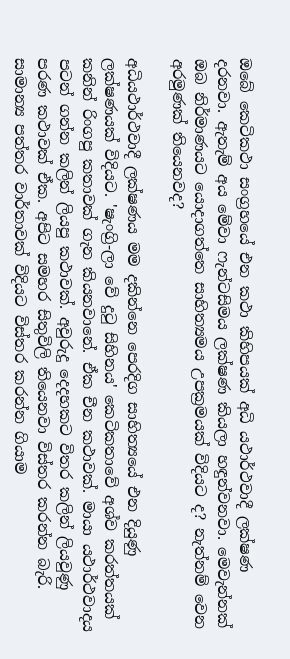ඔබේ කෙටිකථා සංග්‍රහයේ එන කථා කිහිපයක් අධි යථාර්ථවාදී ලක්ෂණ දරනවා. ඇතැම් අය මේවා ෆැන්ටසිමය ලක්ෂණ කියලා හඳුන්වනවා. මෙවැන්නක් ඔබ නිර්මාණයට යොදාගත්තෙ සාහිත්‍යමය උපක්‍රමයක් විදියට ද? නැත්නම් වෙන අරමුණක් තියෙනවද?

අධියථාර්ථවාදී ලක්ෂණය මම දකින්නෙ පෙරදිග සාහිත්‍යයේ එන දියුණු ලක්ෂණයක් විදියට. 'ෂැංග්‍රි-ලා වේ දුටු සිහිනය' කෙටිකතාවේ අශ්ව කරත්තයක් කනින් රිංගපු කතාවක් ගැන කියනවානේ. ඒක චීන කථාවක්. මායා යථාර්ථවාදය පටන් ගන්න කලින් ලියපු කථාවක්. අවුරුදු දෙදහකට විතර කලින් ලියවුණු පරණ කථාවක් ඒක. අපිට සමහර සිතුවිලි තියෙනවා විස්තර කරන්න බැරි. සාමාන්‍ය පත්තර වාර්තාවක් විදියට විස්තර කරන්න ගියාම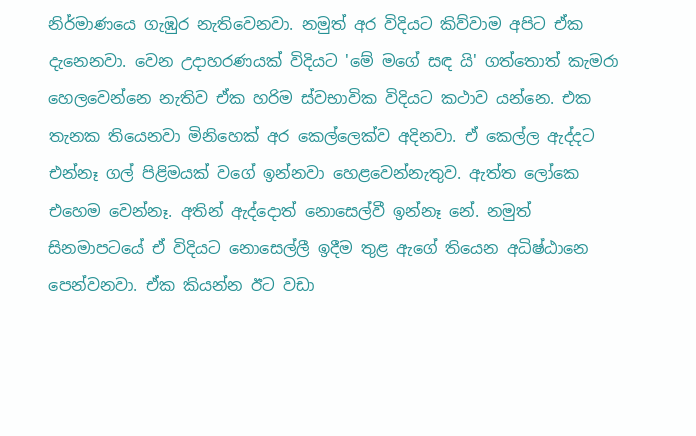නිර්මාණයෙ ගැඹුර නැතිවෙනවා. නමුත් අර විදියට කිව්වාම අපිට ඒක දැනෙනවා. වෙන උදාහරණයක් විදියට 'මේ මගේ සඳ යි' ගත්තොත් කැමරා හෙලවෙන්නෙ නැතිව ඒක හරිම ස්වභාවික විදියට කථාව යන්නෙ. එක තැනක තියෙනවා මිනිහෙක් අර කෙල්ලෙක්ව අදිනවා. ඒ කෙල්ල ඇද්දට එන්නෑ ගල් පිළිමයක් වගේ ඉන්නවා හෙළවෙන්නැතුව. ඇත්ත ලෝකෙ එහෙම වෙන්නෑ. අතින් ඇද්දොත් නොසෙල්වී ඉන්නෑ නේ. නමුත් සිනමාපටයේ ඒ විදියට නොසෙල්ලී ඉදීම තුළ ඇගේ තියෙන අධිෂ්ඨානෙ පෙන්වනවා. ඒක කියන්න ඊට වඩා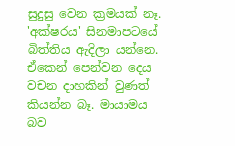සුදුසු වෙන ක්‍රමයක් නෑ. 'අක්ෂරය' සිනමාපටයේ බිත්තිය ඇදිලා යන්නෙ. ඒකෙන් පෙන්වන දෙය වචන දාහකින් වුණත් කියන්න බෑ. මායාමය බව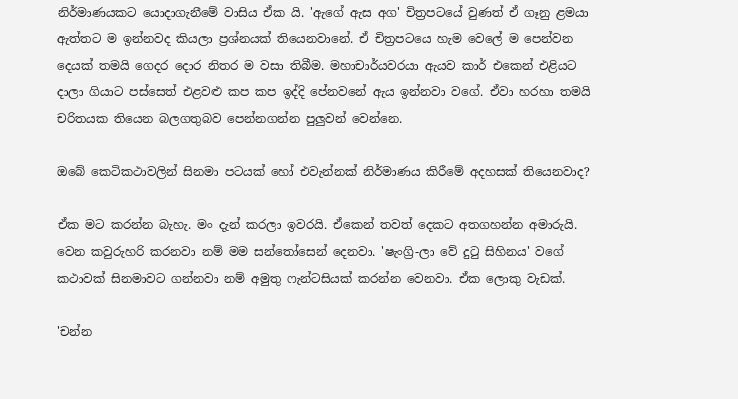නිර්මාණයකට යොදාගැනීමේ වාසිය ඒක යි. 'ඇගේ ඇස අග' චිත්‍රපටයේ වුණත් ඒ ගෑනු ළමයා ඇත්තට ම ඉන්නවද කියලා ප්‍රශ්නයක් තියෙනවානේ. ඒ චිත්‍රපටයෙ හැම වෙලේ ම පෙන්වන දෙයක් තමයි ගෙදර දොර නිතර ම වසා තිබීම. මහාචාර්යවරයා ඇයව කාර් එකෙන් එළියට දාලා ගියාට පස්සෙත් එළවළු කප කප ඉද්දි පේනවනේ ඇය ඉන්නවා වගේ. ඒවා හරහා තමයි චරිතයක තියෙන බලගතුබව පෙන්නගන්න පුලුවන් වෙන්නෙ.

ඔබේ කෙටිකථාවලින් සිනමා පටයක් හෝ එවැන්නක් නිර්මාණය කිරීමේ අදහසක් තියෙනවාද?

ඒක මට කරන්න බැහැ. මං දැන් කරලා ඉවරයි. ඒකෙන් තවත් දෙකට අතගහන්න අමාරුයි. වෙන කවුරුහරි කරනවා නම් මම සන්තෝසෙන් දෙනවා. 'ෂැංග්‍රි-ලා වේ දුටු සිහිනය' වගේ කථාවක් සිනමාවට ගන්නවා නම් අමුතු ෆැන්ටසියක් කරන්න වෙනවා. ඒක ලොකු වැඩක්.

'චන්න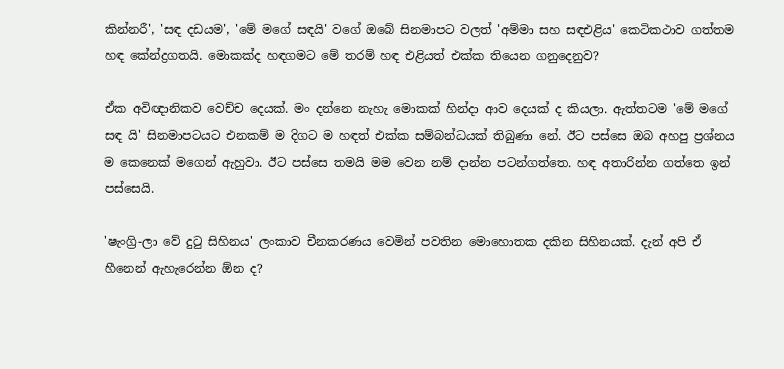කින්නරී', 'සඳ දඩයම', 'මේ මගේ සඳයි' වගේ ඔබේ සිනමාපට වලත් 'අම්මා සහ සඳඑළිය' කෙටිකථාව ගත්තම හඳ කේන්ද්‍රගතයි. මොකක්ද හඳගමට මේ තරම් හඳ එළියත් එක්ක තියෙන ගනුදෙනුව?

ඒක අවිඥානිකව වෙච්ච දෙයක්. මං දන්නෙ නැහැ මොකක් හින්දා ආව දෙයක් ද කියලා. ඇත්තටම 'මේ මගේ සඳ යි' සිනමාපටයට එනකම් ම දිගට ම හඳත් එක්ක සම්බන්ධයක් තිබුණා නේ. ඊට පස්සෙ ඔබ අහපු ප්‍රශ්නය ම කෙනෙක් මගෙන් ඇහුවා. ඊට පස්සෙ තමයි මම වෙන නම් දාන්න පටන්ගත්තෙ. හඳ අතාරින්න ගත්තෙ ඉන් පස්සෙයි.

'ෂැංග්‍රි-ලා වේ දුටු සිහිනය' ලංකාව චීනකරණය වෙමින් පවතින මොහොතක දකින සිහිනයක්. දැන් අපි ඒ හීනෙන් ඇහැරෙන්න ඕන ද?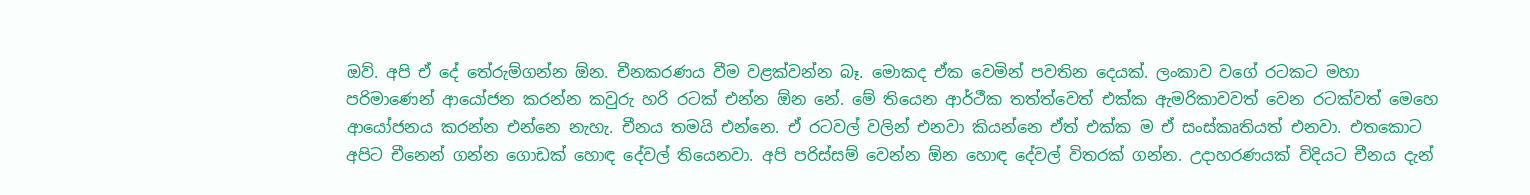ඔව්. අපි ඒ දේ තේරුම්ගන්න ඕන. චීනකරණය වීම වළක්වන්න බෑ. මොකද ඒක වෙමින් පවතින දෙයක්. ලංකාව වගේ රටකට මහා පරිමාණෙන් ආයෝජන කරන්න කවුරු හරි රටක් එන්න ඕන නේ. මේ තියෙන ආර්ථීක තත්ත්වෙත් එක්ක ඇමරිකාවවත් වෙන රටක්වත් මෙහෙ ආයෝජනය කරන්න එන්නෙ නැහැ. චීනය තමයි එන්නෙ. ඒ රටවල් වලින් එනවා කියන්නෙ ඒත් එක්ක ම ඒ සංස්කෘතියත් එනවා. එතකොට අපිට චීනෙන් ගන්න ගොඩක් හොඳ දේවල් තියෙනවා. අපි පරිස්සම් වෙන්න ඕන හොඳ දේවල් විතරක් ගන්න. උදාහරණයක් විදියට චීනය දැන්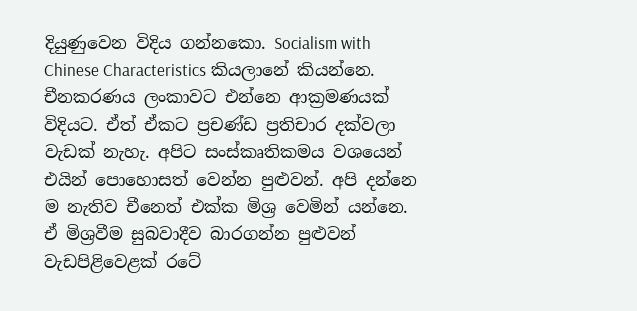දියුණුවෙන විදිය ගන්නකො. Socialism with Chinese Characteristics කියලානේ කියන්නෙ. චීනකරණය ලංකාවට එන්නෙ ආක්‍රමණයක් විදියට. ඒත් ඒකට ප්‍රචණ්ඩ ප්‍රතිචාර දක්වලා වැඩක් නැහැ. අපිට සංස්කෘතිකමය වශයෙන් එයින් පොහොසත් වෙන්න පුළුවන්. අපි දන්නෙ ම නැතිව චීනෙත් එක්ක මිශ්‍ර වෙමින් යන්නෙ. ඒ මිශ්‍රවීම සුබවාදීව බාරගන්න පුළුවන් වැඩපිළිවෙළක් රටේ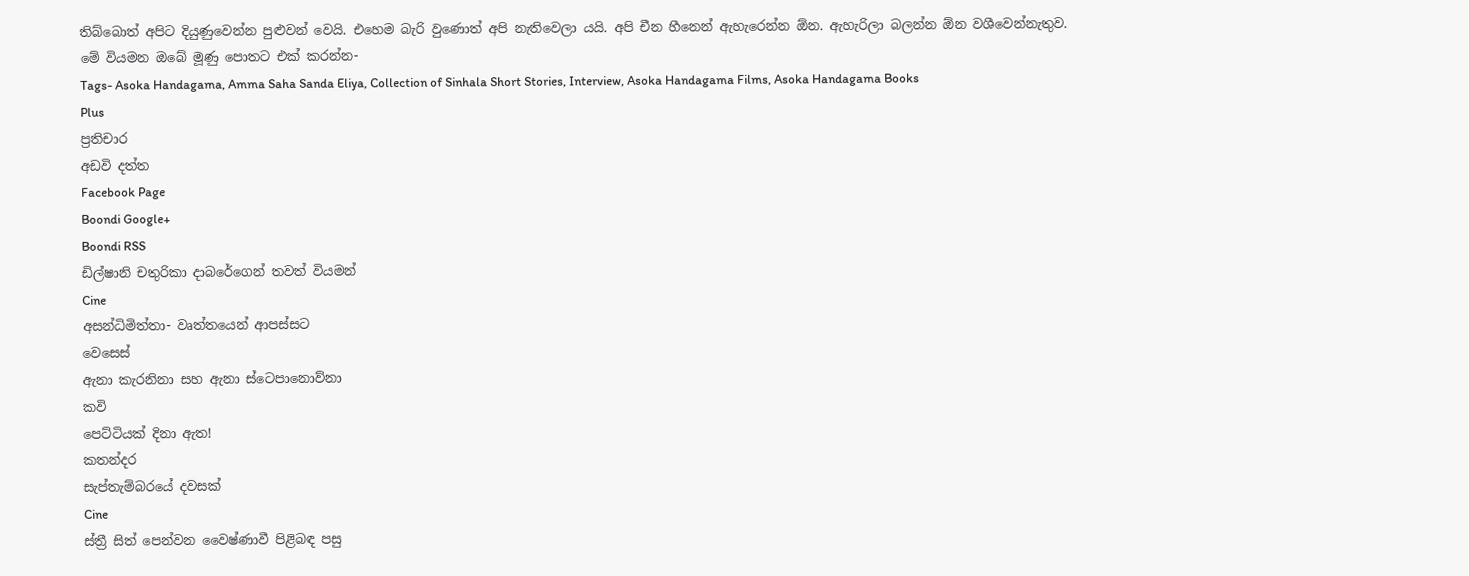තිබ්බොත් අපිට දියුණුවෙන්න පුළුවන් වෙයි. එහෙම බැරි වුණොත් අපි නැතිවෙලා යයි. අපි චීන හීනෙන් ඇහැරෙන්න ඕන. ඇහැරිලා බලන්න ඕන වශීවෙන්නැතුව.
මේ වියමන ඔබේ මූණු පොතට එක් කරන්න-
Tags- Asoka Handagama, Amma Saha Sanda Eliya, Collection of Sinhala Short Stories, Interview, Asoka Handagama Films, Asoka Handagama Books
Plus
ප්‍රතිචාර
අඩවි දත්ත
Facebook Page
Boondi Google+
Boondi RSS
ඩිල්ෂානි චතුරිකා දාබරේගෙන් තවත් වියමන්
Cine
අසන්ධිමිත්තා- වෘත්තයෙන් ආපස්සට
වෙසෙස්
ඇනා කැරනිනා සහ ඇනා ස්ටෙපානොව්නා
කවි
පෙට්ටියක් දිනා ඇත!
කතන්දර
සැප්තැම්බරයේ දවසක්
Cine
ස්ත්‍රී සිත් පෙන්වන වෛෂ්ණාවී පිළිබඳ පසු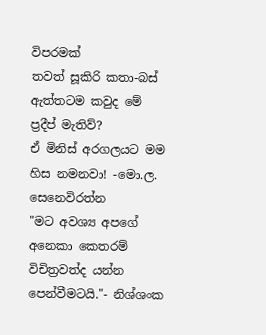විපරමක්
තවත් සූකිරි කතා-බස්
ඇත්තටම කවුද මේ ප්‍රදීප් මැතිව්?
ඒ මිනිස් අරගලයට මම හිස නමනවා! -මො.ල. සෙනෙවිරත්න
"මට අවශ්‍ය අපගේ අනෙකා කෙතරම් විචිත්‍රවත්ද යන්න පෙන්වීමටයි."- නිශ්ශංක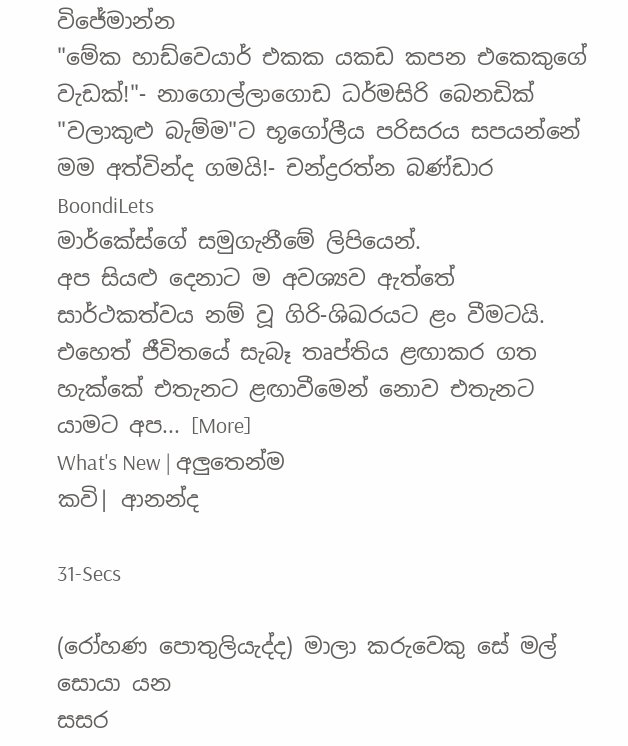විජේමාන්න
"මේක හාඩ්වෙයාර් එකක යකඩ කපන එකෙකුගේ වැඩක්!"- නාගොල්ලාගොඩ ධර්මසිරි බෙනඩික්
"වලාකුළු බැම්ම"ට භූගෝලීය පරිසරය සපයන්නේ මම අත්වින්ද ගම‍යි!- චන්ද්‍රරත්න බණ්ඩාර
BoondiLets
මාර්කේස්ගේ සමුගැනීමේ ලිපියෙන්.
අප සියළු දෙනාට ම අවශ්‍යව ඇත්තේ සාර්ථකත්වය නම් වූ ගිරි-ශිඛරයට ළං වීමටයි. එහෙත් ජීවිතයේ සැබෑ තෘප්තිය ළඟාකර ගත හැක්කේ එතැනට ළඟාවීමෙන් නොව එතැනට යාමට අප... [More]
What's New | අලුතෙන්ම
කවි| ආනන්ද

31-Secs

(රෝහණ පොතුලියැද්ද) මාලා කරුවෙකු සේ මල් සොයා යන
සසර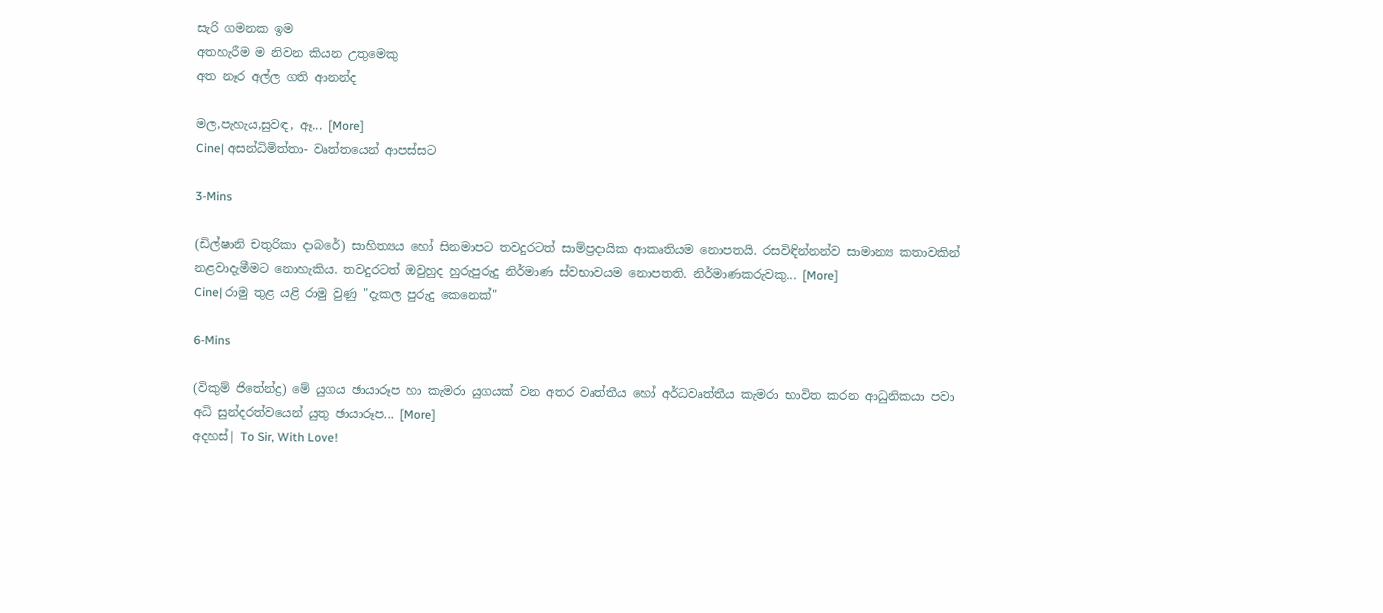සැරි ගමනක ඉම
අතහැරීම ම නිවන කියන උතුමෙකු
අත නෑර අල්ල ගති ආනන්ද

මල,පැහැය,සුවඳ, ඈ... [More]
Cine| අසන්ධිමිත්තා- වෘත්තයෙන් ආපස්සට

3-Mins

(ඩිල්ෂානි චතුරිකා දාබරේ) සාහිත්‍යය හෝ සිනමාපට තවදුරටත් සාම්ප්‍රදායික ආකෘතියම නොපතයි. රසවිඳින්නන්ව සාමාන්‍ය කතාවකින් නළවාදැමීමට නොහැකිය. තවදුරටත් ඔවුහුද හුරුපුරුදු නිර්මාණ ස්වභාවයම නොපතති. නිර්මාණකරුවකු... [More]
Cine| රාමු තුළ යළි රාමු වුණු "දැකල පුරුදු කෙනෙක්"

6-Mins

(විකුම් ජිතේන්ද්‍ර) මේ යුගය ඡායාරූප හා කැමරා යුගයක් වන අතර වෘත්තීය හෝ අර්ධවෘත්තීය කැමරා භාවිත කරන ආධුනිකයා පවා අධි සුන්දරත්වයෙන් යුතු ඡායාරූප... [More]
අදහස්| To Sir, With Love!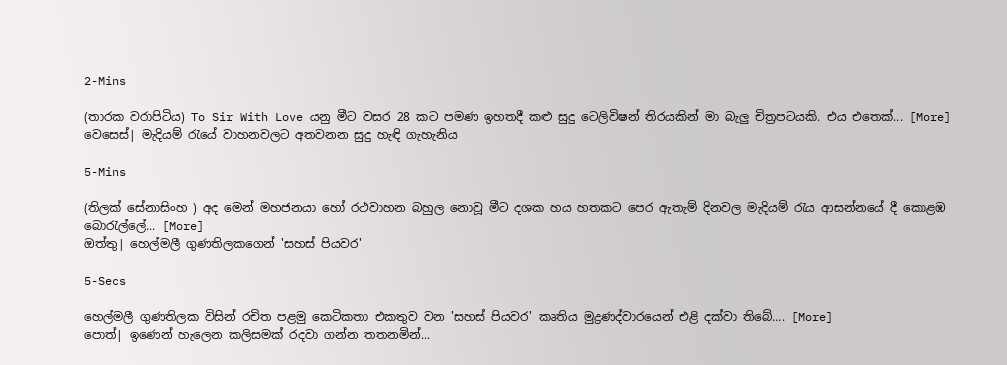2-Mins

(තාරක වරාපිටිය) To Sir With Love යනු මීට වසර 28 කට පමණ ඉහතදී කළු සුදු ටෙලිවිෂන් තිරයකින් මා බැලු චිත්‍රපටයකි. එය එතෙක්... [More]
වෙසෙස්| මැදියම් රැයේ වාහනවලට අතවනන සුදු හැඳි ගැහැනිය

5-Mins

(තිලක් සේනාසිංහ ) අද මෙන් මහජනයා හෝ රථවාහන බහුල නොවූ මීට දශක හය හතකට පෙර ඇතැම් දිනවල මැදියම් රැය ආසන්නයේ දී කොළඹ බොරැල්ලේ... [More]
ඔත්තු| හෙල්මලී ගුණතිලකගෙන් 'සහස් පියවර'

5-Secs

හෙල්මලී ගුණතිලක විසින් රචිත පළමු කෙටිකතා එකතුව වන 'සහස් පියවර' කෘතිය මුද්‍රණද්වාරයෙන් එළි දක්වා තිබේ.... [More]
පොත්| ඉණෙන් හැලෙන කලිසමක් රදවා ගන්න තතනමින්...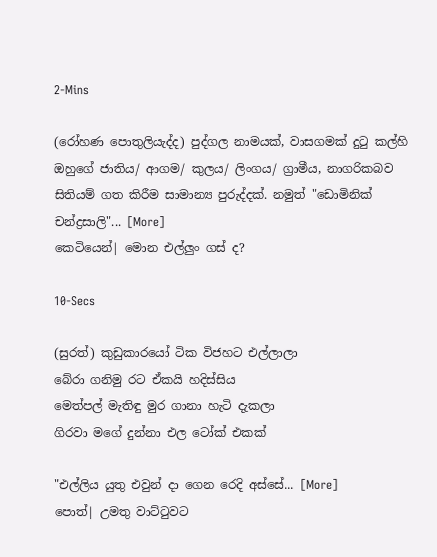2-Mins

(රෝහණ පොතුලියැද්ද) පුද්ගල නාමයක්, වාසගමක් දුටු කල්හි ඔහුගේ ජාතිය/ ආගම/ කුලය/ ලිංගය/ ග්‍රාමීය, නාගරිකබව සිතියම් ගත කිරීම සාමාන්‍ය පුරුද්දක්. නමුත් "ඩොමිනික් චන්ද්‍රසාලි"... [More]
කෙටියෙන්| මොන එල්ලුං ගස් ද?

10-Secs

(සුරත්) කුඩුකාරයෝ ටික විජහට එල්ලාලා
බේරා ගනිමු රට ඒකයි හදිස්සිය
මෙත්පල් මැතිඳු මුර ගානා හැටි දැකලා
ගිරවා මගේ දුන්නා එල ටෝක් එකක්

"එල්ලිය යුතු එවුන් දා ගෙන රෙදි අස්සේ... [More]
පොත්| උමතු වාට්ටුවට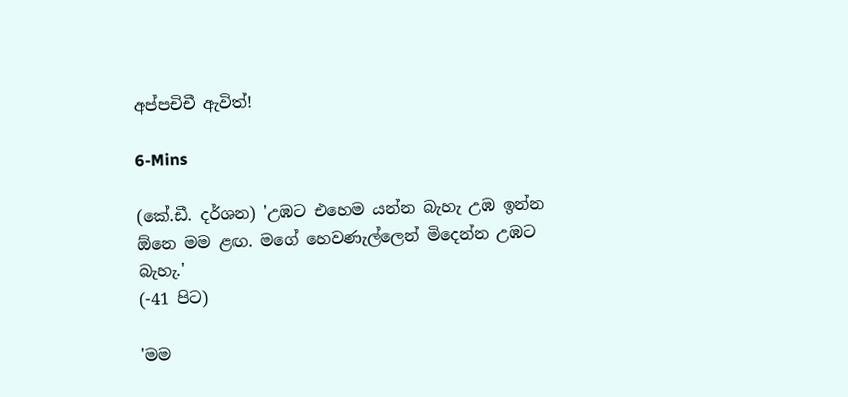අප්පචිචී ඇවිත්!

6-Mins

(කේ.ඩී. දර්ශන) 'උඹට එහෙම යන්න බැහැ උඹ ඉන්න ඕනෙ මම ළඟ. මගේ හෙවණැල්ලෙන් මිදෙන්න උඹට බැහැ.'
(-41 පිට)

'මම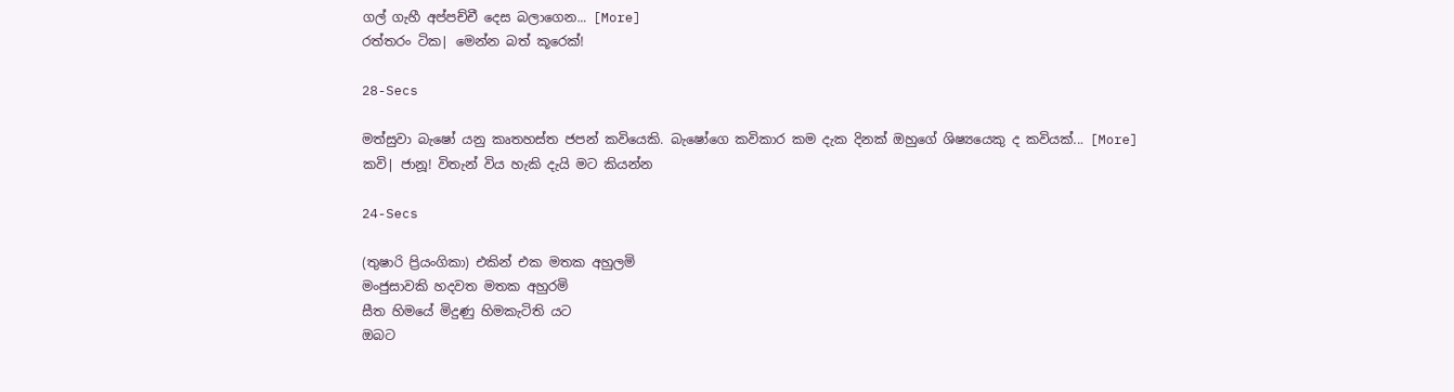ගල් ගැහී අප්පච්චී දෙස බලාගෙන... [More]
රත්තරං ටික| මෙන්න බත් කූරෙක්!

28-Secs

මත්සුවා බැෂෝ යනු කෘතහස්ත ජපන් කවියෙකි. බැෂෝගෙ කවිකාර කම දැක දිනක් ඔහුගේ ශිෂ්‍යයෙකු ද කවියක්... [More]
කවි| ජානූ! විතැන් විය හැකි දැයි මට කියන්න

24-Secs

(තුෂාරි ප්‍රියංගිකා) එකින් එක මතක අහුලමි
මංජුසාවකි හදවත මතක අහුරමි
සීත හිමයේ මිදුණු හිමකැටිති යට
ඔබට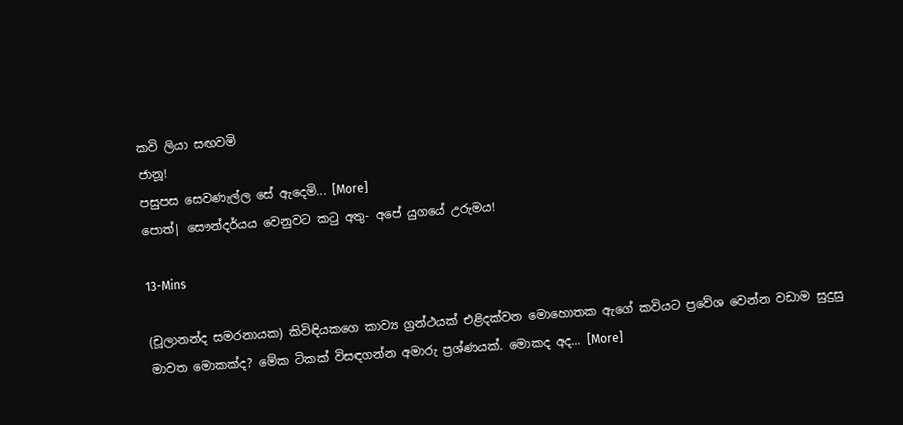කවි ලියා සඟවමි
ජානූ!
පසුපස සෙවණැල්ල සේ ඇදෙමි... [More]
පොත්| සෞන්දර්යය වෙනුවට කටු අතු- අපේ යුගයේ උරුමය!

13-Mins

(චූලානන්ද සමරනායක) කිවිඳියකගෙ කාව්‍ය ග්‍රන්ථයක් එළිදක්වන මොහොතක ඇගේ කවියට ප්‍රවේශ වෙන්න වඩාම සුදුසු මාවත මොකක්ද? මේක ටිකක් විසඳගන්න අමාරු ප්‍රශ්ණයක්. මොකද අද... [More]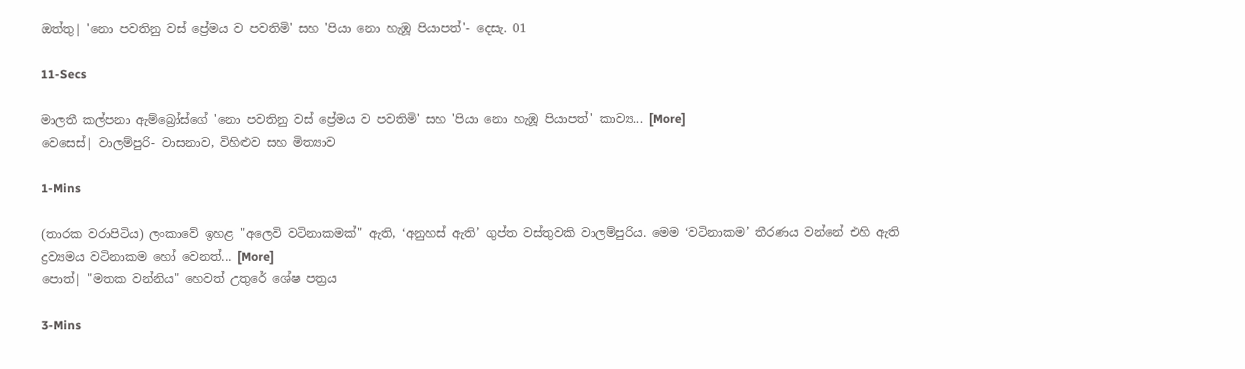ඔත්තු| 'නො පවතිනු වස් ප්‍රේමය ව පවතිමි' සහ 'පියා නො හැඹූ පියාපත්'- දෙසැ. 01

11-Secs

මාලතී කල්පනා ඇම්බ්‍රෝස්ගේ 'නො පවතිනු වස් ප්‍රේමය ව පවතිමි' සහ 'පියා නො හැඹූ පියාපත්' කාව්‍ය... [More]
වෙසෙස්| වාලම්පුරි- වාසනාව, විහිළුව සහ මිත්‍යාව

1-Mins

(තාරක වරාපිටිය) ලංකාවේ ඉහළ "අලෙවි වටිනාකමක්" ඇති, ‘අනුහස් ඇති’ ගුප්ත වස්තුවකි වාලම්පුරිය. මෙම ‘වටිනාකම’ තීරණය වන්නේ එහි ඇති ද්‍රව්‍යමය වටිනාකම හෝ වෙනත්... [More]
පොත්| "මතක වන්නිය" හෙවත් උතුරේ ශේෂ පත්‍රය

3-Mins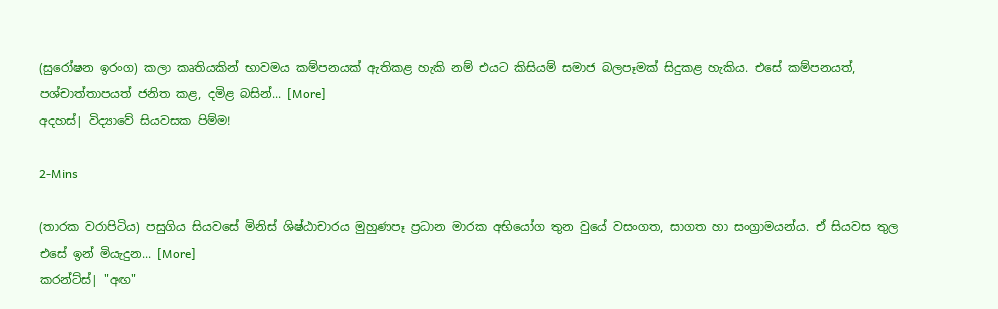(සුරෝෂන ඉරංග) කලා කෘතියකින් භාවමය කම්පනයක් ඇතිකළ හැකි නම් එයට කිසියම් සමාජ බලපෑමක් සිදුකළ හැකිය. එසේ කම්පනයත්, පශ්චාත්තාපයත් ජනිත කළ, දමිළ බසින්... [More]
අදහස්| විද්‍යාවේ සියවසක පිම්ම!

2-Mins

(තාරක වරාපිටිය) පසුගිය සියවසේ මිනිස් ශිෂ්ඨාචාරය මුහුණපෑ ප්‍රධාන මාරක අභියෝග තුන වුයේ වසංගත, සාගත හා සංග්‍රාමයන්ය. ඒ සියවස තුල එසේ ඉන් මියැදුන... [More]
කරන්ට්ස්| "අඟ"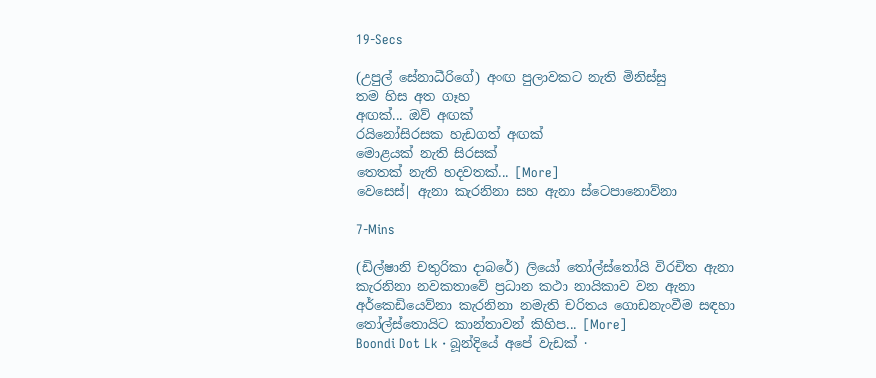19-Secs

(උපුල් සේනාධීරිගේ) අංඟ පුලාවකට නැති මිනිස්සු
තම හිස අත ගෑහ
අඟක්... ඔව් අඟක්
රයිනෝසිරසක හැඩගත් අඟක්
මොළයක් නැති සිරසක්
තෙතක් නැති හදවතක්... [More]
වෙසෙස්| ඇනා කැරනිනා සහ ඇනා ස්ටෙපානොව්නා

7-Mins

(ඩිල්ෂානි චතුරිකා දාබරේ) ලියෝ තෝල්ස්තෝයි විරචිත ඇනා කැරනිනා නවකතාවේ ප්‍රධාන කථා නායිකාව වන ඇනා අර්කෙඩියෙව්නා කැරනිනා නමැති චරිතය ගොඩනැංවීම සඳහා තෝල්ස්තොයිට කාන්තාවන් කිහිප... [More]
Boondi Dot Lk · බූන්දියේ අපේ වැඩක් ·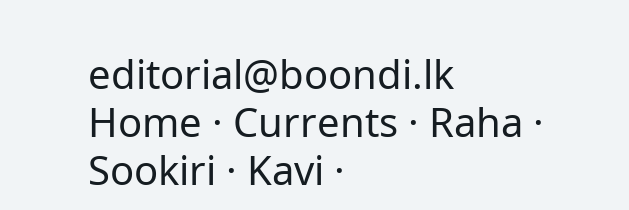editorial@boondi.lk
Home · Currents · Raha · Sookiri · Kavi ·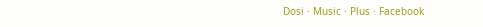Dosi · Music · Plus · Facebook